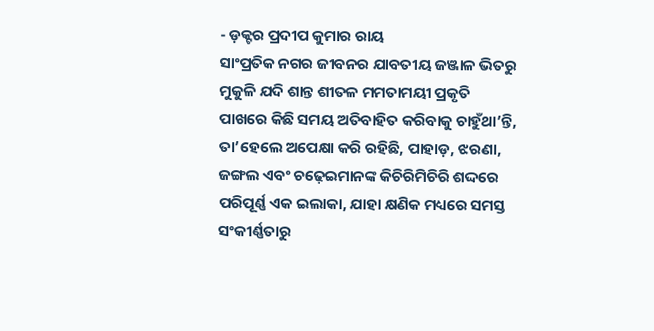- ଡ଼କ୍ଟର ପ୍ରଦୀପ କୁମାର ରାୟ
ସାଂପ୍ରତିକ ନଗର ଜୀବନର ଯାବତୀୟ ଜଞ୍ଜାଳ ଭିତରୁ ମୁକୁଳି ଯଦି ଶାନ୍ତ ଶୀତଳ ମମତାମୟୀ ପ୍ରକୃତି ପାଖରେ କିଛି ସମୟ ଅତିବାହିତ କରିବାକୁ ଚାହୁଁଥା’ନ୍ତି, ତା’ହେଲେ ଅପେକ୍ଷା କରି ରହିଛି, ପାହାଡ଼, ଝରଣା, ଜଙ୍ଗଲ ଏବଂ ଚଢ଼େଇମାନଙ୍କ କିଚିରିମିଚିରି ଶଦ୍ଦରେ ପରିପୂର୍ଣ୍ଣ ଏକ ଇଲାକା, ଯାହା କ୍ଷଣିକ ମଧ୍ୟରେ ସମସ୍ତ ସଂକୀର୍ଣ୍ଣତାରୁ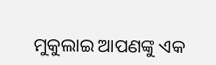ମୁକୁଲାଇ ଆପଣଙ୍କୁ ଏକ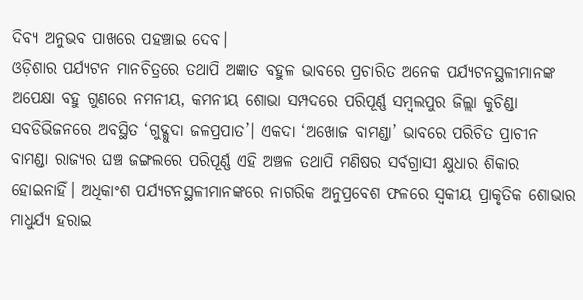ଦିବ୍ୟ ଅନୁଭବ ପାଖରେ ପହଞ୍ଚାଇ ଦେବ।
ଓଡ଼ିଶାର ପର୍ଯ୍ୟଟନ ମାନଚିତ୍ରରେ ତଥାପି ଅଜ୍ଞାତ ବହୁଳ ଭାବରେ ପ୍ରଚାରିତ ଅନେକ ପର୍ଯ୍ୟଟନସ୍ଥଳୀମାନଙ୍କ ଅପେକ୍ଷା ବହୁ ଗୁଣରେ ନମନୀୟ, କମନୀୟ ଶୋଭା ସମ୍ପଦରେ ପରିପୂର୍ଣ୍ଣ ସମ୍ୱଲପୁର ଜିଲ୍ଲା କୁଚିଣ୍ଡା ସବଡିଭିଜନରେ ଅବସ୍ଥିତ ‘ଗୁଦ୍ଗୁଦା ଜଳପ୍ରପାତ’। ଏକଦା ‘ଅଖୋଜ ବାମଣ୍ଡା’ ଭାବରେ ପରିଚିତ ପ୍ରାଚୀନ ବାମଣ୍ଡା ରାଜ୍ୟର ଘଞ୍ଚ ଜଙ୍ଗଲରେ ପରିପୂର୍ଣ୍ଣ ଏହି ଅଞ୍ଚଳ ତଥାପି ମଣିଷର ସର୍ବଗ୍ରାସୀ କ୍ଷୁଧାର ଶିକାର ହୋଇନାହିଁ। ଅଧିକାଂଶ ପର୍ଯ୍ୟଟନସ୍ଥଳୀମାନଙ୍କରେ ନାଗରିକ ଅନୁପ୍ରବେଶ ଫଳରେ ସ୍ୱକୀୟ ପ୍ରାକୃତିକ ଶୋଭାର ମାଧୁର୍ଯ୍ୟ ହରାଇ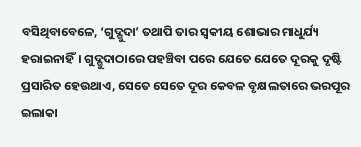ବସିଥିବାବେଳେ, ‘ଗୁଦ୍ଗୁଦା’ ତଥାପି ତାର ସ୍ୱକୀୟ ଶୋଭାର ମାଧୁର୍ଯ୍ୟ ହରାଇନାହିଁ। ଗୁଦ୍ଗୁଦାଠାରେ ପହଞ୍ଚିବା ପରେ ଯେତେ ଯେତେ ଦୂରକୁ ଦୃଷ୍ଟି ପ୍ରସାରିତ ହେଉଥାଏ, ସେତେ ସେତେ ଦୂର କେବଳ ବୃକ୍ଷଲତାରେ ଭରପୂର ଇଲାକା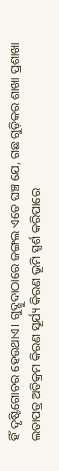ହିଁ ଦୃଷ୍ଟିଗୋଚର ହେଉଥାଏ। ଗୁଦ୍ଗୁଦାଠାରେ ଜଙ୍ଗଲ ଏତେ ଘଞ୍ଚ ଯେ, ଗଛ ଗୁଡ଼ିକର ଶାଖା ପ୍ରଶାଖା ଲତାପତ୍ର ଅତିକ୍ରମ କିରଣ ସୂର୍ଯ୍ୟ କିରଣ ଭୂମି ସ୍ପର୍ଶ କରିପାରେ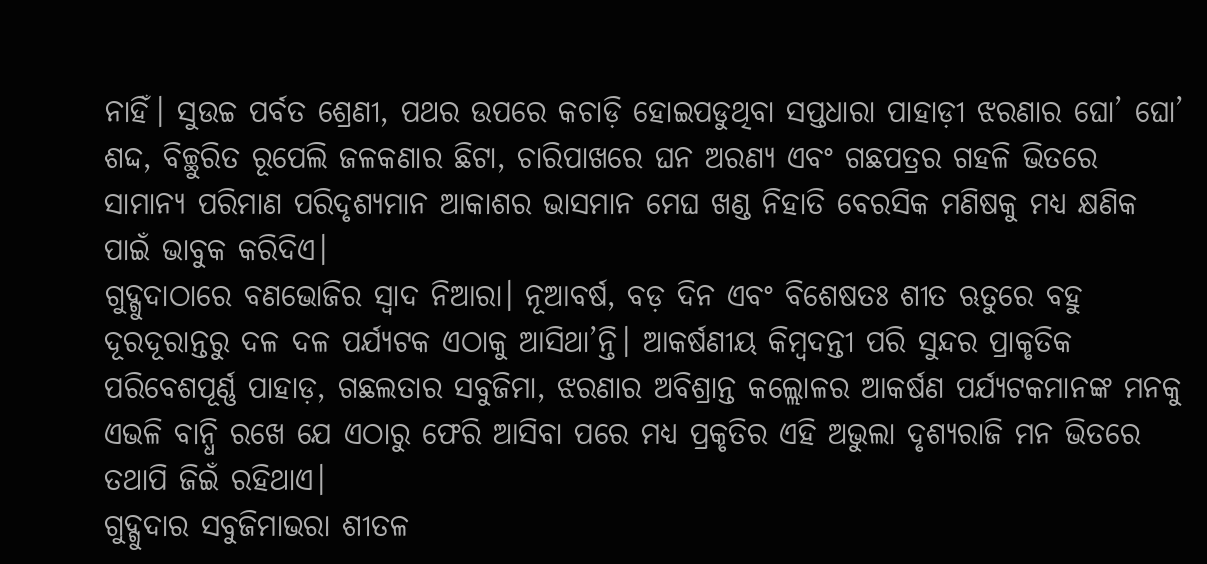ନାହିଁ। ସୁଉଚ୍ଚ ପର୍ବତ ଶ୍ରେଣୀ, ପଥର ଉପରେ କଚାଡ଼ି ହୋଇପଡୁଥିବା ସପ୍ତଧାରା ପାହାଡ଼ୀ ଝରଣାର ଘୋ’ ଘୋ’ ଶଦ୍ଦ, ବିଚ୍ଛୁରିତ ରୂପେଲି ଜଳକଣାର ଛିଟା, ଚାରିପାଖରେ ଘନ ଅରଣ୍ୟ ଏବଂ ଗଛପତ୍ରର ଗହଳି ଭିତରେ ସାମାନ୍ୟ ପରିମାଣ ପରିଦୃଶ୍ୟମାନ ଆକାଶର ଭାସମାନ ମେଘ ଖଣ୍ଡ ନିହାତି ବେରସିକ ମଣିଷକୁ ମଧ୍ୟ କ୍ଷଣିକ ପାଇଁ ଭାବୁକ କରିଦିଏ।
ଗୁଦ୍ଗୁଦାଠାରେ ବଣଭୋଜିର ସ୍ୱାଦ ନିଆରା। ନୂଆବର୍ଷ, ବଡ଼ ଦିନ ଏବଂ ବିଶେଷତଃ ଶୀତ ଋତୁରେ ବହୁ ଦୂରଦୂରାନ୍ତରୁ ଦଳ ଦଳ ପର୍ଯ୍ୟଟକ ଏଠାକୁ ଆସିଥା’ନ୍ତି। ଆକର୍ଷଣୀୟ କିମ୍ୱଦନ୍ତୀ ପରି ସୁନ୍ଦର ପ୍ରାକୃତିକ ପରିବେଶପୂର୍ଣ୍ଣ ପାହାଡ଼, ଗଛଲତାର ସବୁଜିମା, ଝରଣାର ଅବିଶ୍ରାନ୍ତ କଲ୍ଲୋଳର ଆକର୍ଷଣ ପର୍ଯ୍ୟଟକମାନଙ୍କ ମନକୁ ଏଭଳି ବାନ୍ଧି ରଖେ ଯେ ଏଠାରୁ ଫେରି ଆସିବା ପରେ ମଧ୍ୟ ପ୍ରକୃତିର ଏହି ଅଭୁଲା ଦୃଶ୍ୟରାଜି ମନ ଭିତରେ ତଥାପି ଜିଇଁ ରହିଥାଏ।
ଗୁଦ୍ଗୁଦାର ସବୁଜିମାଭରା ଶୀତଳ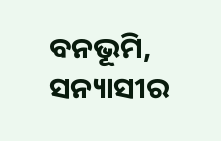ବନଭୂମି, ସନ୍ୟାସୀର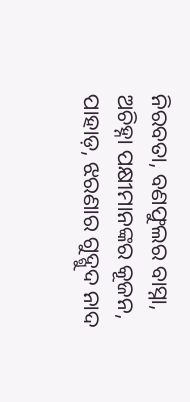ନିରବତା, ବଣଫୁଲର ବାସ୍ନା, ଅଚିହ୍ନା ପକ୍ଷୀମାନଙ୍କର କୂଜନ, ପାହାଡ଼, ଝରଣାର ଗୁଦ୍ଗୁଦ ନାଦ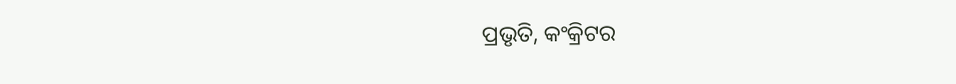ପ୍ରଭୃତି, କଂକ୍ରିଟର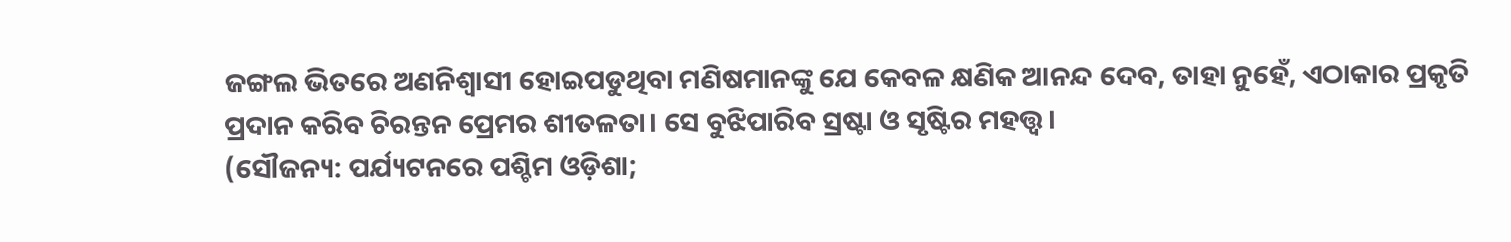ଜଙ୍ଗଲ ଭିତରେ ଅଣନିଶ୍ୱାସୀ ହୋଇପଡୁଥିବା ମଣିଷମାନଙ୍କୁ ଯେ କେବଳ କ୍ଷଣିକ ଆନନ୍ଦ ଦେବ, ତାହା ନୁହେଁ, ଏଠାକାର ପ୍ରକୃତି ପ୍ରଦାନ କରିବ ଚିରନ୍ତନ ପ୍ରେମର ଶୀତଳତା। ସେ ବୁଝିପାରିବ ସ୍ରଷ୍ଟା ଓ ସୃଷ୍ଟିର ମହତ୍ତ୍ୱ।
(ସୌଜନ୍ୟ: ପର୍ଯ୍ୟଟନରେ ପଶ୍ଚିମ ଓଡ଼ିଶା;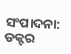ସଂପାଦନା: ଡକ୍ଟର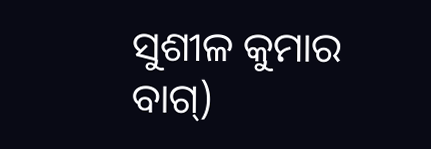ସୁଶୀଳ କୁମାର ବାଗ୍)